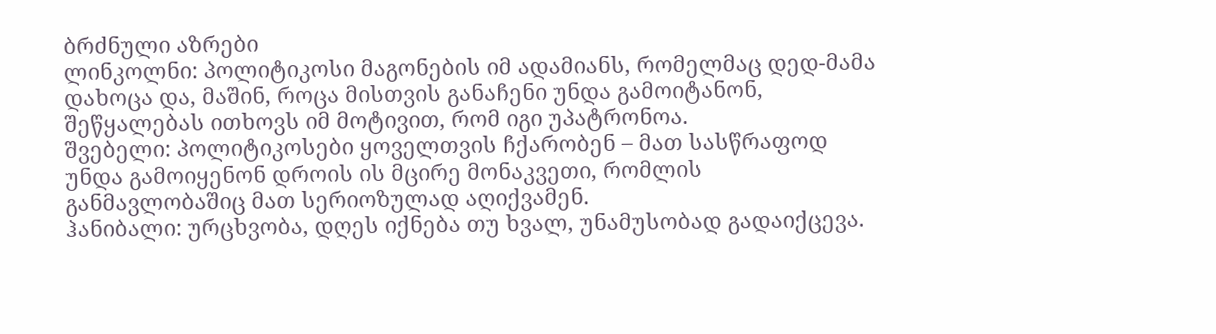ბრძნული აზრები
ლინკოლნი: პოლიტიკოსი მაგონების იმ ადამიანს, რომელმაც დედ-მამა დახოცა და, მაშინ, როცა მისთვის განაჩენი უნდა გამოიტანონ, შეწყალებას ითხოვს იმ მოტივით, რომ იგი უპატრონოა.
შვებელი: პოლიტიკოსები ყოველთვის ჩქარობენ – მათ სასწრაფოდ უნდა გამოიყენონ დროის ის მცირე მონაკვეთი, რომლის განმავლობაშიც მათ სერიოზულად აღიქვამენ.
ჰანიბალი: ურცხვობა, დღეს იქნება თუ ხვალ, უნამუსობად გადაიქცევა.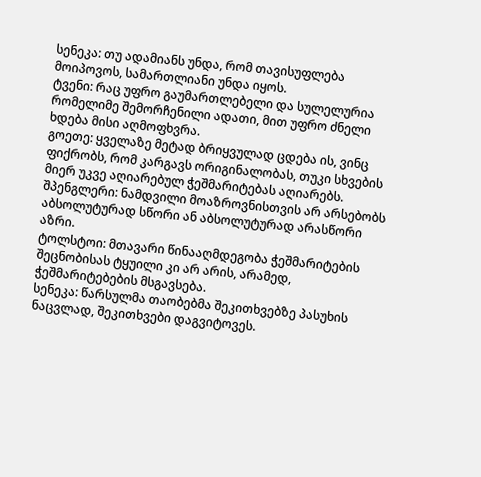სენეკა: თუ ადამიანს უნდა, რომ თავისუფლება მოიპოვოს, სამართლიანი უნდა იყოს.
ტვენი: რაც უფრო გაუმართლებელი და სულელურია რომელიმე შემორჩენილი ადათი, მით უფრო ძნელი ხდება მისი აღმოფხვრა.
გოეთე: ყველაზე მეტად ბრიყვულად ცდება ის, ვინც ფიქრობს, რომ კარგავს ორიგინალობას, თუკი სხვების მიერ უკვე აღიარებულ ჭეშმარიტებას აღიარებს.
შპენგლერი: ნამდვილი მოაზროვნისთვის არ არსებობს აბსოლუტურად სწორი ან აბსოლუტურად არასწორი აზრი.
ტოლსტოი: მთავარი წინააღმდეგობა ჭეშმარიტების შეცნობისას ტყუილი კი არ არის, არამედ, ჭეშმარიტებების მსგავსება.
სენეკა: წარსულმა თაობებმა შეკითხვებზე პასუხის ნაცვლად, შეკითხვები დაგვიტოვეს.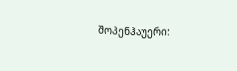შოპენჰაუერი: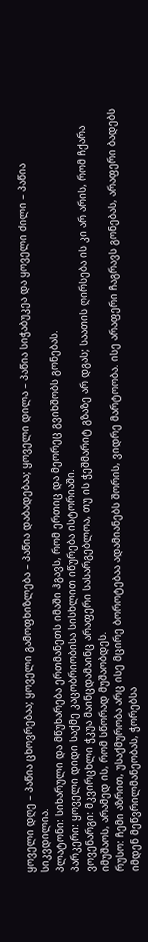ყოველი დღე – პაწია ცხოვრებაა; ყოველი გამოფხიზლება – პაწია დაბადებაა; ყოველი დილა – პაწია სიჭაბუკეა და ყოველი ძილი – პაწია სიკვდილია.
პლატონი: სიხარული და მწუხარება ერთმანეთს იმაში ჰგავს, რომ ერთიც და მეორეც გვიხშობს გონებას.
პარკერი: ყოველი დიდი საქმე კაცობრიობისა სისხლით იწურება ისტორიაში.
ვოვენარგი: მკვირცხლი ჭკუა მაინცდამაინც არაფერი სასარგებლოა, თუ ის ჭეშმარიტ გზაზე არ დგას; საათის ღირსება ის კი არ არის, რომ ჩქარა იმუშაოს, არამედ ის, რომ სწორად მუშაობდეს.
რუსო: ჩემი აზრით, უსაქმურობა არც ისე მცირე ბოროტებაა ადამიანებს შორის, ვიდრე მარტოობა. ისე არაფერი ჩაგრავს გონებას, არაფერი ბადებს იმდენ მეწვრილმანეობას, ჭორებსა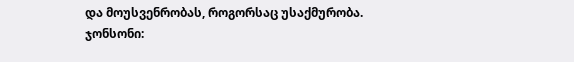და მოუსვენრობას, როგორსაც უსაქმურობა.
ჯონსონი: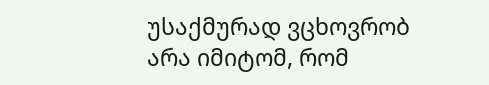უსაქმურად ვცხოვრობ არა იმიტომ, რომ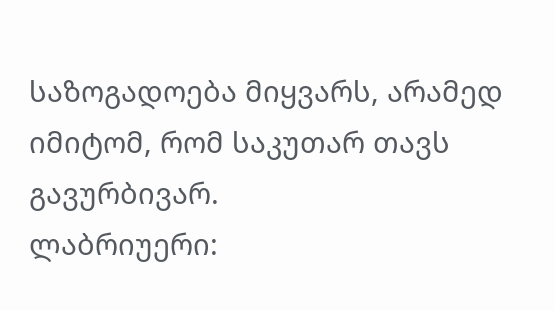საზოგადოება მიყვარს, არამედ იმიტომ, რომ საკუთარ თავს გავურბივარ.
ლაბრიუერი: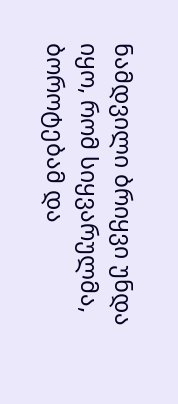ნამდვილი ბრიყვი უნდა იყო, რომ სიყვარულმა, ბოროტებამ და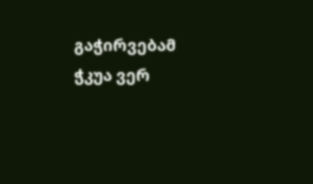გაჭირვებამ ჭკუა ვერ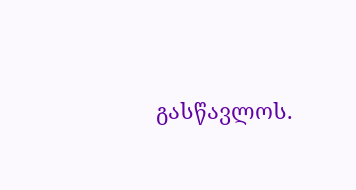გასწავლოს.